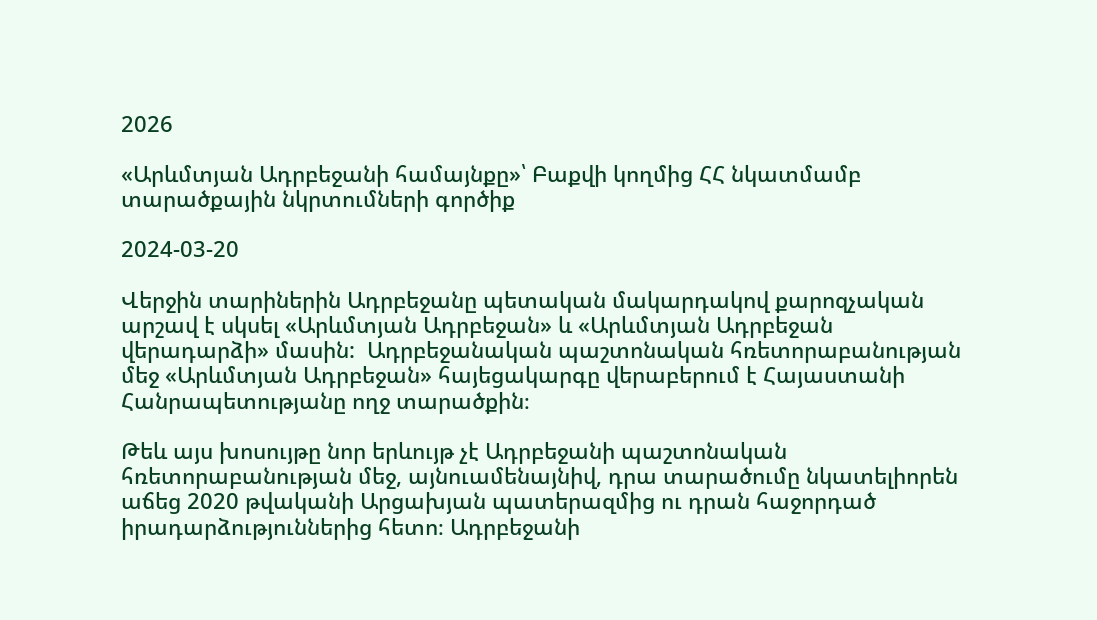2026

«Արևմտյան Ադրբեջանի համայնքը»՝ Բաքվի կողմից ՀՀ նկատմամբ տարածքային նկրտումների գործիք

2024-03-20

Վերջին տարիներին Ադրբեջանը պետական մակարդակով քարոզչական արշավ է սկսել «Արևմտյան Ադրբեջան» և «Արևմտյան Ադրբեջան վերադարձի» մասին:  Ադրբեջանական պաշտոնական հռետորաբանության մեջ «Արևմտյան Ադրբեջան» հայեցակարգը վերաբերում է Հայաստանի Հանրապետությանը ողջ տարածքին։

Թեև այս խոսույթը նոր երևույթ չէ Ադրբեջանի պաշտոնական հռետորաբանության մեջ, այնուամենայնիվ, դրա տարածումը նկատելիորեն աճեց 2020 թվականի Արցախյան պատերազմից ու դրան հաջորդած իրադարձություններից հետո։ Ադրբեջանի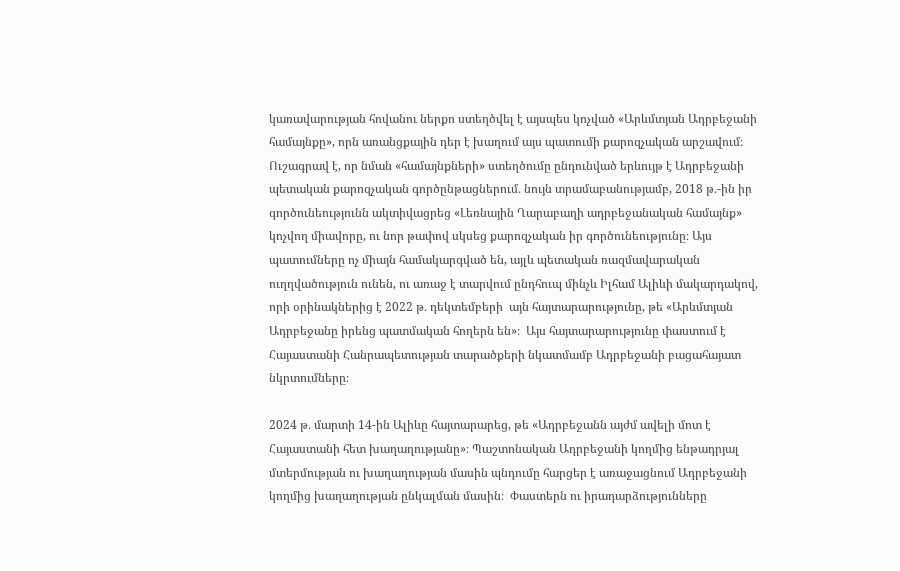կառավարության հովանու ներքո ստեղծվել է այսպես կոչված «Արևմտյան Ադրբեջանի համայնքը», որն առանցքային դեր է խաղում այս պատումի քարոզչական արշավում։ Ուշագրավ է, որ նման «համայնքների» ստեղծումը ընդունված երևույթ է Ադրբեջանի պետական քարոզչական գործընթացներում․ նույն տրամաբանությամբ, 2018 թ․-ին իր գործունեությունն ակտիվացրեց «Լեռնային Ղարաբաղի ադրբեջանական համայնք» կոչվող միավորը, ու նոր թափով սկսեց քարոզչական իր գործունեությունը։ Այս պատումները ոչ միայն համակարգված են, այլև պետական ռազմավարական ուղղվածություն ունեն, ու առաջ է տարվում ընդհուպ մինչև Իլհամ Ալիևի մակարդակով, որի օրինակներից է 2022 թ․ դեկտեմբերի  այն հայտարարությունը, թե «Արևմտյան Ադրբեջանը իրենց պատմական հողերն են»։  Այս հայտարարությունը փաստում է Հայաստանի Հանրապետության տարածքերի նկատմամբ Ադրբեջանի բացահայատ նկրտումները։

2024 թ․ մարտի 14-ին Ալիևը հայտարարեց, թե «Ադրբեջանն այժմ ավելի մոտ է Հայաստանի հետ խաղաղությանը»։ Պաշտոնական Ադրբեջանի կողմից ենթադրյալ մտերմության ու խաղաղության մասին պնդումը հարցեր է առաջացնում Ադրբեջանի կողմից խաղաղության ընկալման մասին։  Փաստերն ու իրադարձությունները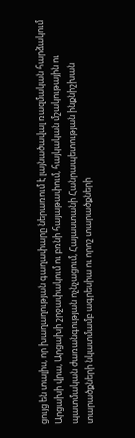ցույց են տալիս, որ խաղաղության գաղափարը ներառում է լայնածավալ ռազմական հարձակում Արցախի վրա, Արցախի շրջափակում ու բռնի հայաթափում, հայկական մշակութային ու պատմական ժառանգության ոչնչացում, Հայաստանի Հանրապետության ինքնիշխան տարածքների նկատմամբ ագրեսիա ու որոշ տարածքների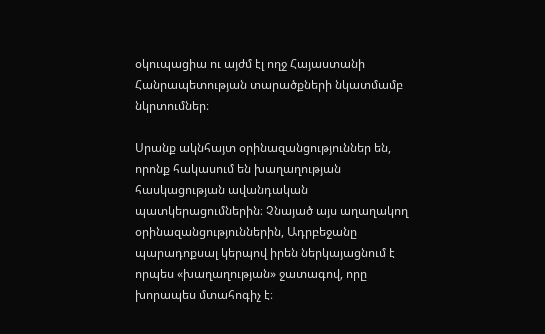օկուպացիա ու այժմ էլ ողջ Հայաստանի Հանրապետության տարածքների նկատմամբ նկրտումներ։

Սրանք ակնհայտ օրինազանցություններ են, որոնք հակասում են խաղաղության հասկացության ավանդական պատկերացումներին։ Չնայած այս աղաղակող օրինազանցություններին, Ադրբեջանը պարադոքսալ կերպով իրեն ներկայացնում է որպես «խաղաղության» ջատագով, որը խորապես մտահոգիչ է։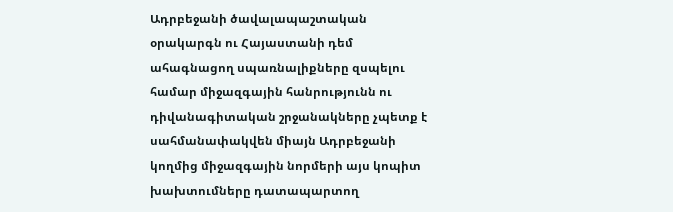Ադրբեջանի ծավալապաշտական օրակարգն ու Հայաստանի դեմ ահագնացող սպառնալիքները զսպելու համար միջազգային հանրությունն ու դիվանագիտական շրջանակները չպետք է սահմանափակվեն միայն Ադրբեջանի կողմից միջազգային նորմերի այս կոպիտ խախտումները դատապարտող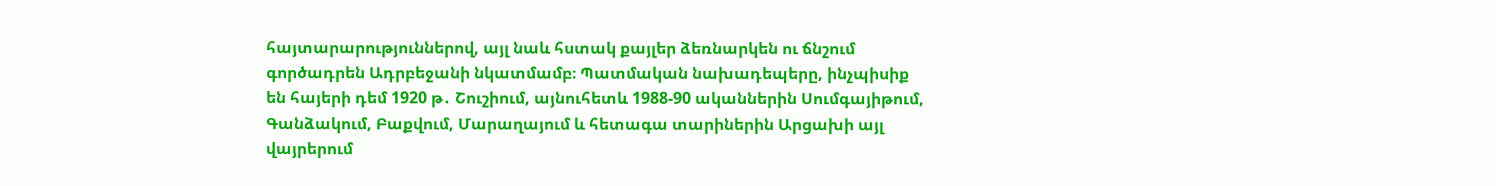հայտարարություններով, այլ նաև հստակ քայլեր ձեռնարկեն ու ճնշում գործադրեն Ադրբեջանի նկատմամբ։ Պատմական նախադեպերը, ինչպիսիք են հայերի դեմ 1920 թ․ Շուշիում, այնուհետև 1988-90 ականներին Սումգայիթում, Գանձակում, Բաքվում, Մարաղայում և հետագա տարիներին Արցախի այլ վայրերում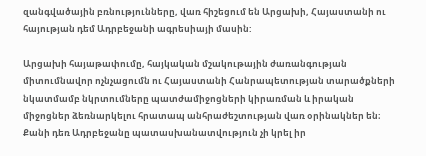զանգվածային բռնությունները, վառ հիշեցում են Արցախի, Հայաստանի ու հայության դեմ Ադրբեջանի ագրեսիայի մասին:

Արցախի հայաթափումը, հայկական մշակութային ժառանգության միտումնավոր ոչնչացումն ու Հայաստանի Հանրապետության տարածքների նկատմամբ նկրտումները պատժամիջոցների կիրառման և իրական միջոցներ ձեռնարկելու հրատապ անհրաժեշտության վառ օրինակներ են։ Քանի դեռ Ադրբեջանը պատասխանատվություն չի կրել իր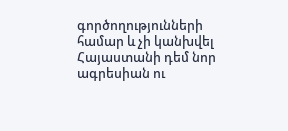գործողությունների համար և չի կանխվել Հայաստանի դեմ նոր ագրեսիան ու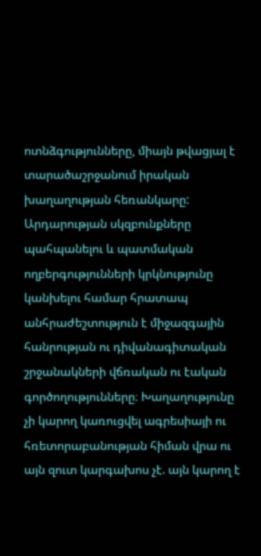ոտնձգությունները, միայն թվացյալ է տարածաշրջանում իրական խաղաղության հեռանկարը: Արդարության սկզբունքները պահպանելու և պատմական ողբերգությունների կրկնությունը կանխելու համար հրատապ անհրաժեշտություն է միջազգային հանրության ու դիվանագիտական շրջանակների վճռական ու էական գործողությունները։ Խաղաղությունը չի կարող կառուցվել ագրեսիայի ու հռետորաբանության հիման վրա ու այն զուտ կարգախոս չէ. այն կարող է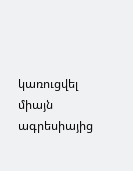կառուցվել միայն ագրեսիայից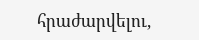հրաժարվելու,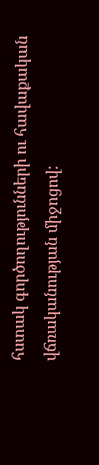հստակ գործողությունների ու հավաքական վճռականության միջոցով: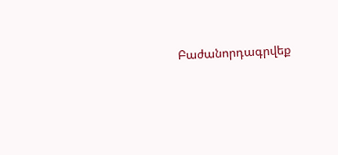Բաժանորդագրվեք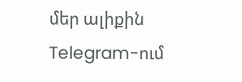մեր ալիքին Telegram-ում